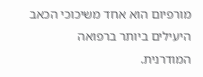מורפיום הוא אחד משיכוכי הכאב היעילים ביותר ברפואה המודרנית.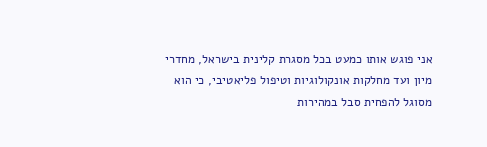אני פוגש אותו כמעט בכל מסגרת קלינית בישראל, מחדרי מיון ועד מחלקות אונקולוגיות וטיפול פליאטיבי, כי הוא מסוגל להפחית סבל במהירות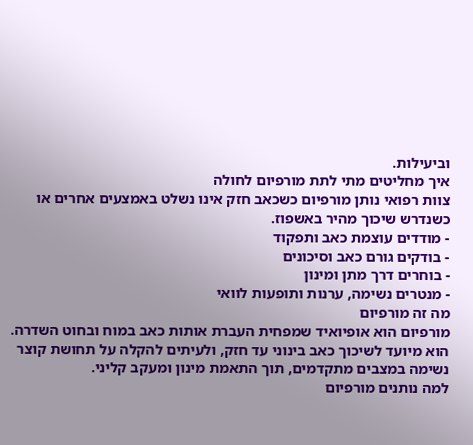וביעילות.
איך מחליטים מתי לתת מורפיום לחולה
צוות רפואי נותן מורפיום כשכאב חזק אינו נשלט באמצעים אחרים או כשנדרש שיכוך מהיר באשפוז.
- מודדים עוצמת כאב ותפקוד
- בודקים גורם כאב וסיכונים
- בוחרים דרך מתן ומינון
- מנטרים נשימה, ערנות ותופעות לוואי
מה זה מורפיום
מורפיום הוא אופיואיד שמפחית העברת אותות כאב במוח ובחוט השדרה. הוא מיועד לשיכוך כאב בינוני עד חזק, ולעיתים להקלה על תחושת קוצר נשימה במצבים מתקדמים, תוך התאמת מינון ומעקב קליני.
למה נותנים מורפיום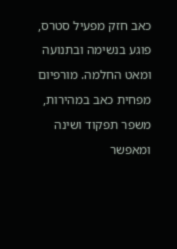כאב חזק מפעיל סטרס, פוגע בנשימה ובתנועה ומאט החלמה. מורפיום מפחית כאב במהירות, משפר תפקוד ושינה ומאפשר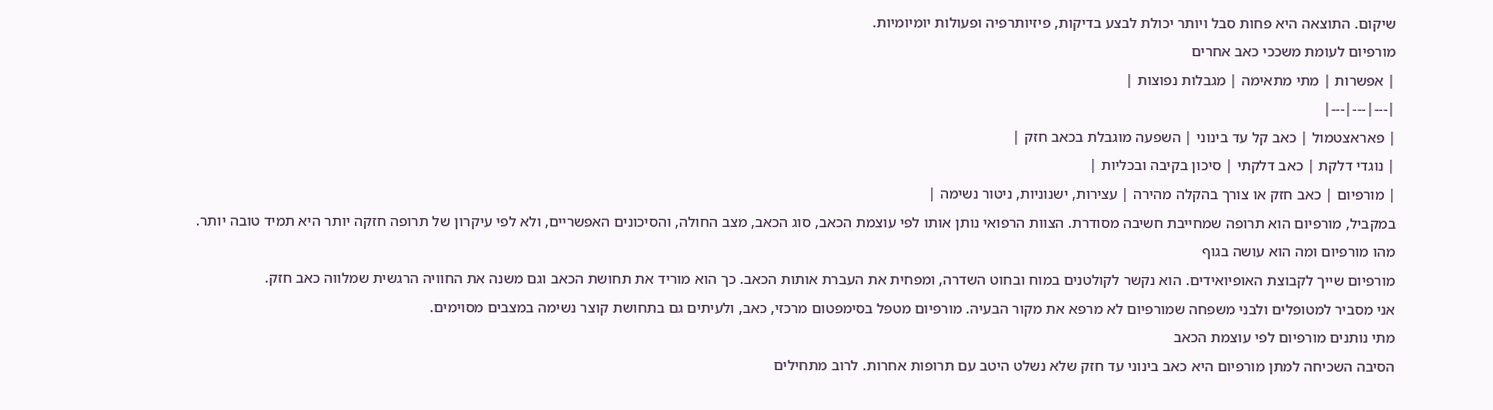שיקום. התוצאה היא פחות סבל ויותר יכולת לבצע בדיקות, פיזיותרפיה ופעולות יומיומיות.
מורפיום לעומת משככי כאב אחרים
| אפשרות | מתי מתאימה | מגבלות נפוצות |
|---|---|---|
| פאראצטמול | כאב קל עד בינוני | השפעה מוגבלת בכאב חזק |
| נוגדי דלקת | כאב דלקתי | סיכון בקיבה ובכליות |
| מורפיום | כאב חזק או צורך בהקלה מהירה | עצירות, ישנוניות, ניטור נשימה |
במקביל, מורפיום הוא תרופה שמחייבת חשיבה מסודרת. הצוות הרפואי נותן אותו לפי עוצמת הכאב, סוג הכאב, מצב החולה, והסיכונים האפשריים, ולא לפי עיקרון של תרופה חזקה יותר היא תמיד טובה יותר.
מהו מורפיום ומה הוא עושה בגוף
מורפיום שייך לקבוצת האופיואידים. הוא נקשר לקולטנים במוח ובחוט השדרה, ומפחית את העברת אותות הכאב. כך הוא מוריד את תחושת הכאב וגם משנה את החוויה הרגשית שמלווה כאב חזק.
אני מסביר למטופלים ולבני משפחה שמורפיום לא מרפא את מקור הבעיה. מורפיום מטפל בסימפטום מרכזי, כאב, ולעיתים גם בתחושת קוצר נשימה במצבים מסוימים.
מתי נותנים מורפיום לפי עוצמת הכאב
הסיבה השכיחה למתן מורפיום היא כאב בינוני עד חזק שלא נשלט היטב עם תרופות אחרות. לרוב מתחילים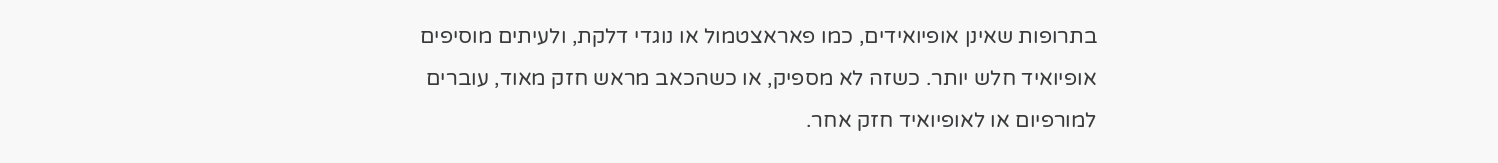בתרופות שאינן אופיואידים, כמו פאראצטמול או נוגדי דלקת, ולעיתים מוסיפים אופיואיד חלש יותר. כשזה לא מספיק, או כשהכאב מראש חזק מאוד, עוברים למורפיום או לאופיואיד חזק אחר.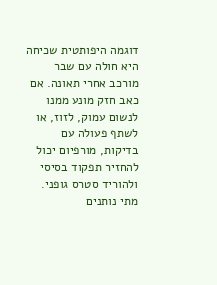דוגמה היפותטית שכיחה היא חולה עם שבר מורכב אחרי תאונה. אם כאב חזק מונע ממנו לנשום עמוק, לזוז, או לשתף פעולה עם בדיקות, מורפיום יכול להחזיר תפקוד בסיסי ולהוריד סטרס גופני.
מתי נותנים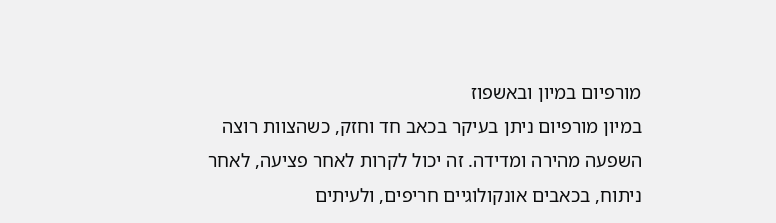מורפיום במיון ובאשפוז
במיון מורפיום ניתן בעיקר בכאב חד וחזק, כשהצוות רוצה השפעה מהירה ומדידה. זה יכול לקרות לאחר פציעה, לאחר ניתוח, בכאבים אונקולוגיים חריפים, ולעיתים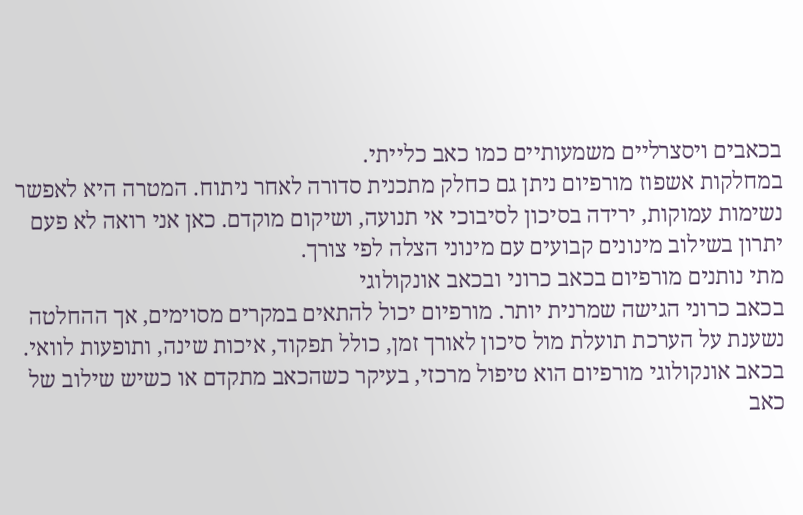בכאבים ויסצרליים משמעותיים כמו כאב כלייתי.
במחלקות אשפוז מורפיום ניתן גם כחלק מתכנית סדורה לאחר ניתוח. המטרה היא לאפשר נשימות עמוקות, ירידה בסיכון לסיבוכי אי תנועה, ושיקום מוקדם. כאן אני רואה לא פעם יתרון בשילוב מינונים קבועים עם מינוני הצלה לפי צורך.
מתי נותנים מורפיום בכאב כרוני ובכאב אונקולוגי
בכאב כרוני הגישה שמרנית יותר. מורפיום יכול להתאים במקרים מסוימים, אך ההחלטה נשענת על הערכת תועלת מול סיכון לאורך זמן, כולל תפקוד, איכות שינה, ותופעות לוואי.
בכאב אונקולוגי מורפיום הוא טיפול מרכזי, בעיקר כשהכאב מתקדם או כשיש שילוב של כאב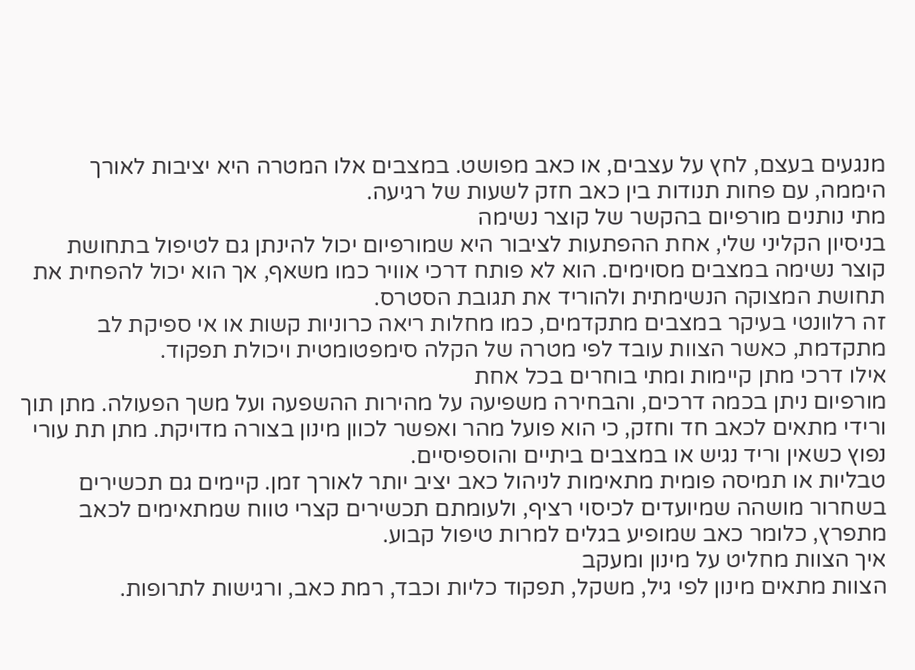מנגעים בעצם, לחץ על עצבים, או כאב מפושט. במצבים אלו המטרה היא יציבות לאורך היממה, עם פחות תנודות בין כאב חזק לשעות של רגיעה.
מתי נותנים מורפיום בהקשר של קוצר נשימה
בניסיון הקליני שלי, אחת ההפתעות לציבור היא שמורפיום יכול להינתן גם לטיפול בתחושת קוצר נשימה במצבים מסוימים. הוא לא פותח דרכי אוויר כמו משאף, אך הוא יכול להפחית את תחושת המצוקה הנשימתית ולהוריד את תגובת הסטרס.
זה רלוונטי בעיקר במצבים מתקדמים, כמו מחלות ריאה כרוניות קשות או אי ספיקת לב מתקדמת, כאשר הצוות עובד לפי מטרה של הקלה סימפטומטית ויכולת תפקוד.
אילו דרכי מתן קיימות ומתי בוחרים בכל אחת
מורפיום ניתן בכמה דרכים, והבחירה משפיעה על מהירות ההשפעה ועל משך הפעולה. מתן תוך ורידי מתאים לכאב חד וחזק, כי הוא פועל מהר ואפשר לכוון מינון בצורה מדויקת. מתן תת עורי נפוץ כשאין וריד נגיש או במצבים ביתיים והוספיסיים.
טבליות או תמיסה פומית מתאימות לניהול כאב יציב יותר לאורך זמן. קיימים גם תכשירים בשחרור מושהה שמיועדים לכיסוי רציף, ולעומתם תכשירים קצרי טווח שמתאימים לכאב מתפרץ, כלומר כאב שמופיע בגלים למרות טיפול קבוע.
איך הצוות מחליט על מינון ומעקב
הצוות מתאים מינון לפי גיל, משקל, תפקוד כליות וכבד, רמת כאב, ורגישות לתרופות.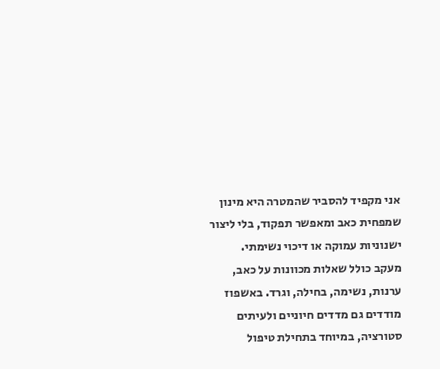אני מקפיד להסביר שהמטרה היא מינון שמפחית כאב ומאפשר תפקוד, בלי ליצור ישנוניות עמוקה או דיכוי נשימתי.
מעקב כולל שאלות מכוונות על כאב, ערנות, נשימה, בחילה, וגרד. באשפוז מודדים גם מדדים חיוניים ולעיתים סטורציה, במיוחד בתחילת טיפול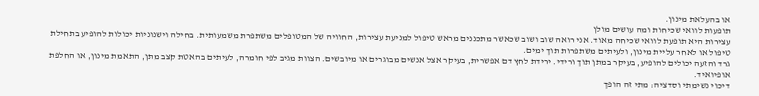או בהעלאת מינון.
תופעות לוואי שכיחות ומה עושים מולן
עצירות היא תופעת לוואי שכיחה מאוד. אני רואה שוב ושוב שכאשר מתכננים מראש טיפול למניעת עצירות, החוויה של המטופלים משתפרת משמעותית. בחילה וישנוניות יכולות להופיע בתחילת טיפול או לאחר עליית מינון, ולעיתים משתפרות תוך ימים.
גרד והזעה יכולים להופיע, בעיקר במתן תוך ורידי. ירידת לחץ דם אפשרית, בעיקר אצל אנשים מבוגרים או מיובשים. הצוות מגיב לפי חומרה, לעיתים בהאטת קצב מתן, התאמת מינון, או החלפת אופיואיד.
דיכוי נשימתי וסדציה: מתי זה הופך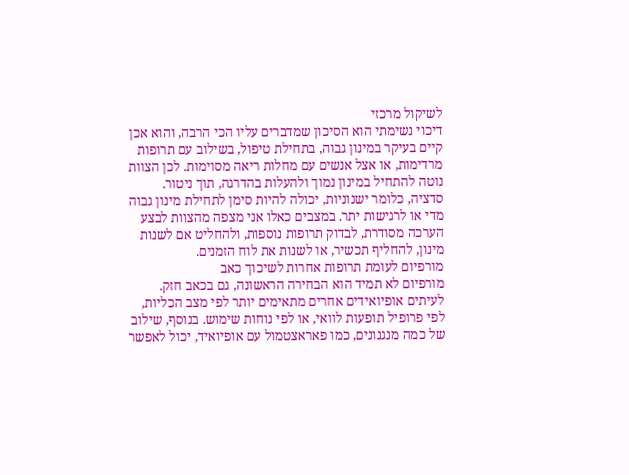לשיקול מרכזי
דיכוי נשימתי הוא הסיכון שמדברים עליו הכי הרבה, והוא אכן קיים בעיקר במינון גבוה, בתחילת טיפול, בשילוב עם תרופות מרדימות, או אצל אנשים עם מחלות ריאה מסוימות. לכן הצוות נוטה להתחיל במינון נמוך ולהעלות בהדרגה, תוך ניטור.
סדציה, כלומר ישנוניות, יכולה להיות סימן לתחילת מינון גבוה מדי או לרגישות יתר. במצבים כאלו אני מצפה מהצוות לבצע הערכה מסודרת, לבדוק תרופות נוספות, ולהחליט אם לשנות מינון, להחליף תכשיר, או לשנות את לוח הזמנים.
מורפיום לעומת תרופות אחרות לשיכוך כאב
מורפיום לא תמיד הוא הבחירה הראשונה, גם בכאב חזק. לעיתים אופיואידים אחרים מתאימים יותר לפי מצב הכליות, לפי פרופיל תופעות לוואי, או לפי נוחות שימוש. בנוסף, שילוב של כמה מנגנונים, כמו פאראצטמול עם אופיואיד, יכול לאפשר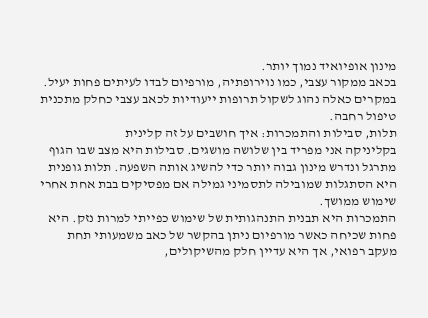מינון אופיואיד נמוך יותר.
בכאב ממקור עצבי, כמו נוירופתיה, מורפיום לבדו לעיתים פחות יעיל. במקרים כאלה נהוג לשקול תרופות ייעודיות לכאב עצבי כחלק מתכנית טיפול רחבה.
תלות, סבילות והתמכרות: איך חושבים על זה קלינית
בקליניקה אני מפריד בין שלושה מושגים. סבילות היא מצב שבו הגוף מתרגל ונדרש מינון גבוה יותר כדי להשיג אותה השפעה. תלות גופנית היא הסתגלות שמובילה לתסמיני גמילה אם מפסיקים בבת אחת אחרי שימוש ממושך.
התמכרות היא תבנית התנהגותית של שימוש כפייתי למרות נזק. היא פחות שכיחה כאשר מורפיום ניתן בהקשר של כאב משמעותי תחת מעקב רפואי, אך היא עדיין חלק מהשיקולים,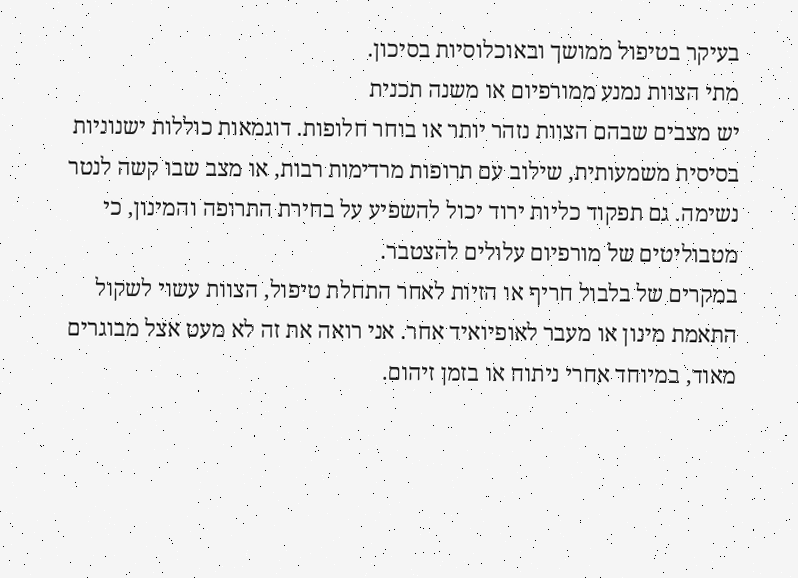בעיקר בטיפול ממושך ובאוכלוסיות בסיכון.
מתי הצוות נמנע ממורפיום או משנה תכנית
יש מצבים שבהם הצוות נזהר יותר או בוחר חלופות. דוגמאות כוללות ישנוניות בסיסית משמעותית, שילוב עם תרופות מרדימות רבות, או מצב שבו קשה לנטר נשימה. גם תפקוד כליות ירוד יכול להשפיע על בחירת התרופה והמינון, כי מטבוליטים של מורפיום עלולים להצטבר.
במקרים של בלבול חריף או הזיות לאחר התחלת טיפול, הצוות עשוי לשקול התאמת מינון או מעבר לאופיואיד אחר. אני רואה את זה לא מעט אצל מבוגרים מאוד, במיוחד אחרי ניתוח או בזמן זיהום.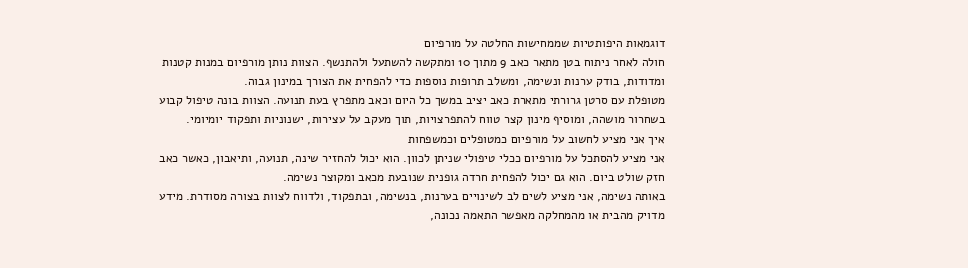דוגמאות היפותטיות שממחישות החלטה על מורפיום
חולה לאחר ניתוח בטן מתאר כאב 9 מתוך 10 ומתקשה להשתעל ולהתנשף. הצוות נותן מורפיום במנות קטנות ומדודות, בודק ערנות ונשימה, ומשלב תרופות נוספות כדי להפחית את הצורך במינון גבוה.
מטופלת עם סרטן גרורתי מתארת כאב יציב במשך כל היום וכאב מתפרץ בעת תנועה. הצוות בונה טיפול קבוע בשחרור מושהה, ומוסיף מינון קצר טווח להתפרצויות, תוך מעקב על עצירות, ישנוניות ותפקוד יומיומי.
איך אני מציע לחשוב על מורפיום כמטופלים וכמשפחות
אני מציע להסתכל על מורפיום ככלי טיפולי שניתן לכוון. הוא יכול להחזיר שינה, תנועה, ותיאבון, כאשר כאב חזק שולט ביום. הוא גם יכול להפחית חרדה גופנית שנובעת מכאב ומקוצר נשימה.
באותה נשימה, אני מציע לשים לב לשינויים בערנות, בנשימה, ובתפקוד, ולדווח לצוות בצורה מסודרת. מידע מדויק מהבית או מהמחלקה מאפשר התאמה נכונה,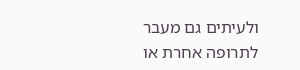ולעיתים גם מעבר לתרופה אחרת או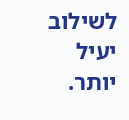לשילוב יעיל יותר.